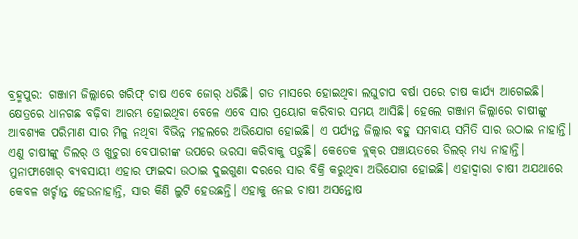ବ୍ରହ୍ମପୁର: ଗଞ୍ଜାମ ଜିଲ୍ଲାରେ ଖରିଫ୍‌ ଚାଷ ଏବେ ଜୋର୍‌ ଧରିଛି। ଗତ ମାସରେ ହୋଇଥିବା ଲଘୁଚାପ ବର୍ଷା ପରେ ଚାଷ କାର୍ଯ୍ୟ ଆଗେଇଛି। କ୍ଷେତ୍ରରେ ଧାନଗଛ ବଢ଼ିବା ଆରମ୍ଭ ହୋଇଥିବା ବେଳେ ଏବେ ସାର ପ୍ରୟୋଗ କରିବାର ସମୟ ଆସିଛି। ହେଲେ ଗଞ୍ଜାମ ଜିଲ୍ଲାରେ ଚାଷୀଙ୍କୁ ଆବଶ୍ୟକ ପରିମାଣ ସାର ମିଳୁ ନଥିବା ବିଭିନ୍ନ ମହଲରେ ଅଭିଯୋଗ ହୋଇଛି। ଏ ପର୍ଯ୍ୟନ୍ତ ଜିଲ୍ଲାର ବହୁ ସମବାୟ ସମିତି ସାର ଉଠାଇ ନାହାନ୍ତି। ଏଣୁ ଚାଷୀଙ୍କୁ ଡିଲର୍‌ ଓ ଖୁଚୁରା ବେପାରୀଙ୍କ ଉପରେ ଭରସା କରିବାକୁ ପଡ଼ୁଛି। କେତେକ ବ୍ଲକ୍‌ର ପଞ୍ଚାୟତରେ ଡିଲର୍‌ ମଧ୍ୟ ନାହାନ୍ତି। ମୁନାଫାଖୋର୍‌ ବ୍ୟବସାୟୀ ଏହାର ଫାଇଦା ଉଠାଇ ଦୁଇଗୁଣା ଦରରେ ସାର ବିକ୍ରି କରୁଥିବା ଅଭିଯୋଗ ହୋଇଛି। ଏହାଦ୍ବାରା ଚାଷୀ ଅଯଥାରେ କେବଳ ଖର୍ଚ୍ଚାନ୍ତ ହେଉନାହାନ୍ତି, ସାର କିଣି ଲୁଟି ହେଉଛନ୍ତି। ଏହାକୁ ନେଇ ଚାଷୀ ଅସନ୍ତୋଷ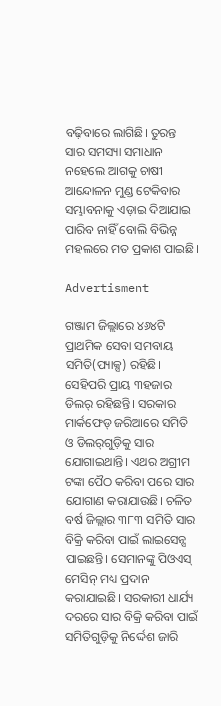ବଢ଼ିବାରେ ଲାଗିଛି। ତୁରନ୍ତ ସାର ସମସ୍ୟା ସମାଧାନ ନହେଲେ ଆଗକୁ ଚାଷୀ ଆନ୍ଦୋଳନ ମୁଣ୍ଡ ଟେକିବାର ସମ୍ଭାବନାକୁ ଏଡ଼ାଇ ଦିଆଯାଇ ପାରିବ ନାହିଁ ବୋଲି ବିଭିନ୍ନ ମହଲରେ ମତ ପ୍ରକାଶ ପାଇଛି।

Advertisment

ଗଞ୍ଜାମ ଜିଲ୍ଲାରେ ୪୬୪ଟି ପ୍ରାଥମିକ ସେବା ସମବାୟ ସମିତି(ପ୍ୟାକ୍ସ) ରହିଛି। ସେହିପରି ପ୍ରାୟ ୩ହଜାର ଡିଲର୍‌ ରହିଛନ୍ତି। ସରକାର ମାର୍କଫେଡ୍‌ ଜରିଆରେ ସମିତି ଓ ଡିଲର୍‌ଗୁଡ଼ିକୁ ସାର ଯୋଗାଇଥାନ୍ତି। ଏଥର ଅଗ୍ରୀମ ଟଙ୍କା ପୈଠ କରିବା ପରେ ସାର ଯୋଗାଣ କରାଯାଉଛି। ଚଳିତ ବର୍ଷ ଜିଲ୍ଲାର ୩୮୩ ସମିତି ସାର ବିକ୍ରି କରିବା ପାଇଁ ଲାଇସେନ୍ସ ପାଇଛନ୍ତି। ସେମାନଙ୍କୁ ପିଓଏସ୍‌ ମେସିନ୍‌ ମଧ୍ୟ ପ୍ରଦାନ କରାଯାଇଛି। ସରକାରୀ ଧାର୍ଯ୍ୟ ଦରରେ ସାର ବିକ୍ରି କରିବା ପାଇଁ ସମିତିଗୁଡ଼ିକୁ ନିର୍ଦ୍ଦେଶ ଜାରି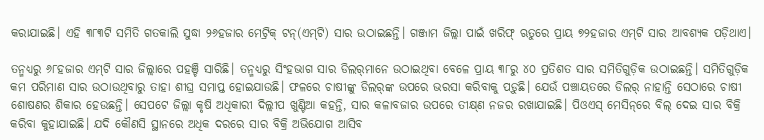କରାଯାଇଛି। ଏହି ୩୮୩ଟି ସମିତି ଗତକାଲି ସୁଦ୍ଧା ୨୬ହଜାର ମେଟ୍ରିକ୍‌ ଟନ୍‌(ଏମ୍‌ଟି) ସାର ଉଠାଇଛନ୍ତି। ଗଞ୍ଜାମ ଜିଲ୍ଲା ପାଇଁ ଖରିଫ୍‌ ଋତୁରେ ପ୍ରାୟ ୭୨ହଜାର ଏମ୍‌ଟି ସାର ଆବଶ୍ୟକ ପଡ଼ିଥାଏ।

ତନ୍ମଧ୍ୟରୁ ୬୮ହଜାର ଏମ୍‌ଟି ସାର ଜିଲ୍ଲାରେ ପହଞ୍ଚି ସାରିଛି। ତନ୍ମଧ୍ୟରୁ ସିଂହଭାଗ ସାର ଡିଲର୍‌ମାନେ ଉଠାଇଥିବା ବେଳେ ପ୍ରାୟ ୩୮ରୁ ୪୦ ପ୍ରତିଶତ ସାର ସମିତିଗୁଡ଼ିକ ଉଠାଇଛନ୍ତି। ସମିତିଗୁଡ଼ିକ କମ ପରିମାଣ ସାର ଉଠାଉଥିବାରୁ ତାହା ଶୀଘ୍ର ସମାପ୍ତ ହୋଇଯାଉଛି। ଫଳରେ ଚାଷୀଙ୍କୁ ଡିଲର୍‌ଙ୍କ ଉପରେ ଭରସା କରିବାକୁ ପଡ଼ୁଛି। ଯେଉଁ ପଞ୍ଚାୟତରେ ଡିଲର୍‌ ନାହାନ୍ତି ସେଠାରେ ଚାଷୀ ଶୋଷଣର ଶିକାର ହେଉଛନ୍ତି। ସେପଟେ ଜିଲ୍ଲା କୃଷି ଅଧିକାରୀ ଦିଲ୍ଲୀପ ଖୁଣ୍ଟିଆ କହନ୍ତି, ସାର କଳାବଜାର ଉପରେ ତୀକ୍ଷ୍‌ଣ ନଜର ରଖାଯାଇଛି। ପିଓଏସ୍‌ ମେସିନ୍‌ରେ ବିଲ୍‌ ଦେଇ ସାର ବିକ୍ରି କରିବା କୁହାଯାଇଛି। ଯଦି କୌଣସି ସ୍ଥାନରେ ଅଧିକ ଦରରେ ସାର ବିକ୍ରି ଅଭିଯୋଗ ଆସିବ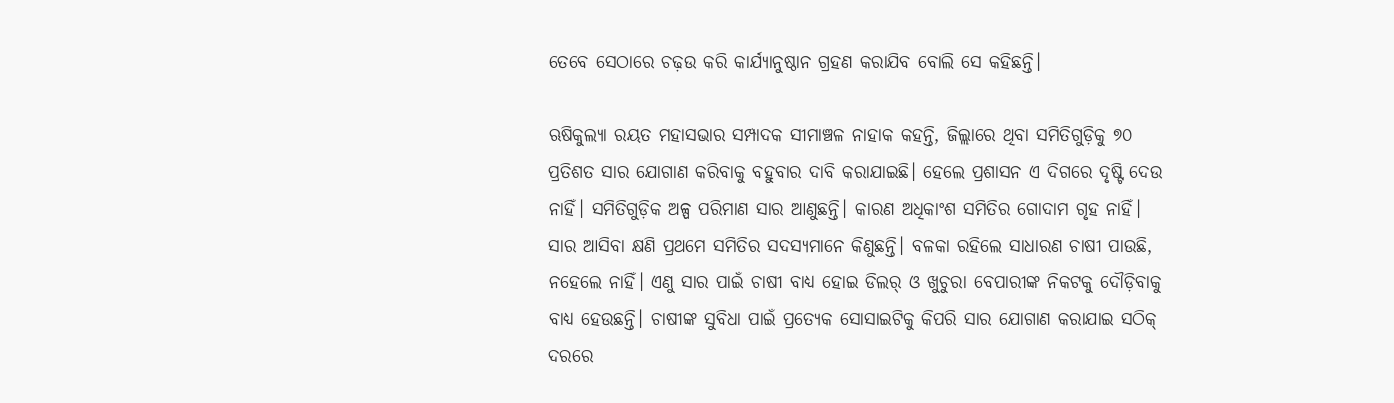ତେବେ ସେଠାରେ ଚଢ଼ଉ କରି କାର୍ଯ୍ୟାନୁଷ୍ଠାନ ଗ୍ରହଣ କରାଯିବ ବୋଲି ସେ କହିଛନ୍ତି।

ଋଷିକୁଲ୍ୟା ରୟତ ମହାସଭାର ସମ୍ପାଦକ ସୀମାଞ୍ଚଳ ନାହାକ କହନ୍ତି, ଜିଲ୍ଲାରେ ଥିବା ସମିତିଗୁଡ଼ିକୁ ୭୦ ପ୍ରତିଶତ ସାର ଯୋଗାଣ କରିବାକୁ ବହୁବାର ଦାବି କରାଯାଇଛି। ହେଲେ ପ୍ରଶାସନ ଏ ଦିଗରେ ଦୃଷ୍ଟି ଦେଉ ନାହିଁ। ସମିତିଗୁଡ଼ିକ ଅଳ୍ପ ପରିମାଣ ସାର ଆଣୁଛନ୍ତି। କାରଣ ଅଧିକାଂଶ ‌ସମିତିର ଗୋଦାମ ଗୃହ ନାହିଁ। ସାର ଆସିବା କ୍ଷଣି ପ୍ରଥମେ ସମିତିର ସଦସ୍ୟମାନେ କିଣୁଛନ୍ତି। ବଳକା ରହିଲେ ସାଧାରଣ ଚାଷୀ ପାଉଛି, ନହେଲେ ନାହିଁ। ଏଣୁ ସାର ପାଇଁ ଚାଷୀ ବାଧ୍ୟ ହୋଇ ଡିଲର୍‌ ଓ ଖୁଚୁରା ବେପାରୀଙ୍କ ନିକଟକୁ ଦୌଡ଼ିବାକୁ ବାଧ୍ୟ ହେଉଛନ୍ତି। ଚାଷୀଙ୍କ ସୁବିଧା ପାଇଁ ପ୍ରତ୍ୟେକ ସୋସାଇଟିକୁ କିପରି ସାର ଯୋଗାଣ କରାଯାଇ ସଠିକ୍‌ ଦରରେ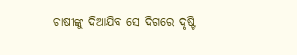ଚାଷୀଙ୍କୁ ଦିଆଯିବ ସେ ଦିଗରେ ଦୃଷ୍ଟି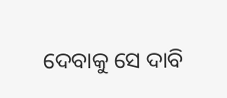ଦେବାକୁ ସେ ଦାବି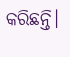କରିଛନ୍ତି।